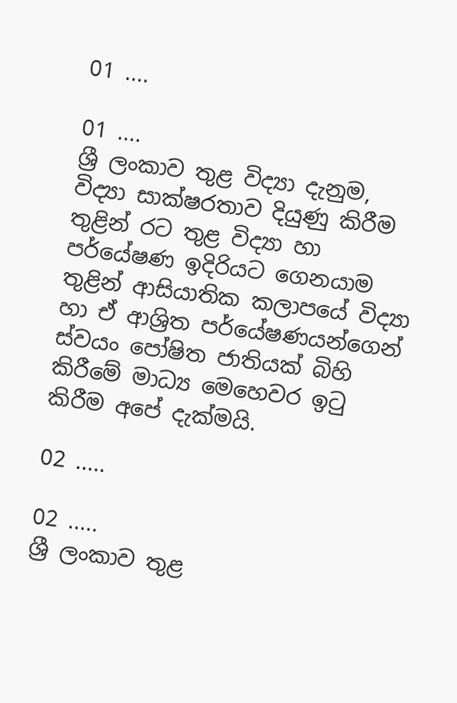01 ....

01 ....
ශ්‍රී ලංකාව තුළ විද්‍යා දැනුම, විද්‍යා සාක්ෂරතාව දියුණු කිරීම තුළින් රට තුළ විද්‍යා හා පර්යේෂණ ඉදිරියට ගෙනයාම තුළින් ආසියාතික කලාපයේ විද්‍යා හා ඒ ආශ්‍රිත පර්යේෂණයන්ගෙන් ස්වයං පෝෂිත ජාතියක් බිහි කිරීමේ මාධ්‍ය මෙහෙවර ඉටු කිරීම අපේ දැක්මයි.

02 .....

02 .....
ශ්‍රී ලංකාව තුළ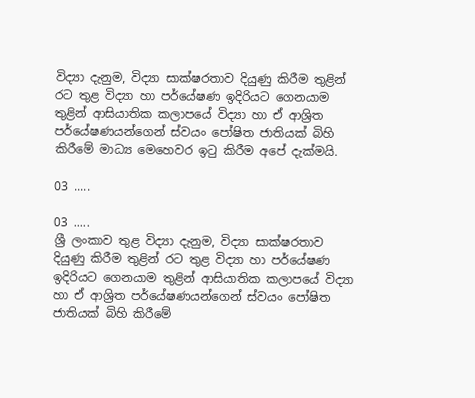විද්‍යා දැනුම, විද්‍යා සාක්ෂරතාව දියුණු කිරීම තුළින් රට තුළ විද්‍යා හා පර්යේෂණ ඉදිරියට ගෙනයාම තුළින් ආසියාතික කලාපයේ විද්‍යා හා ඒ ආශ්‍රිත පර්යේෂණයන්ගෙන් ස්වයං පෝෂිත ජාතියක් බිහි කිරීමේ මාධ්‍ය මෙහෙවර ඉටු කිරීම අපේ දැක්මයි.

03 .....

03 .....
ශ්‍රී ලංකාව තුළ විද්‍යා දැනුම, විද්‍යා සාක්ෂරතාව දියුණු කිරීම තුළින් රට තුළ විද්‍යා හා පර්යේෂණ ඉදිරියට ගෙනයාම තුළින් ආසියාතික කලාපයේ විද්‍යා හා ඒ ආශ්‍රිත පර්යේෂණයන්ගෙන් ස්වයං පෝෂිත ජාතියක් බිහි කිරීමේ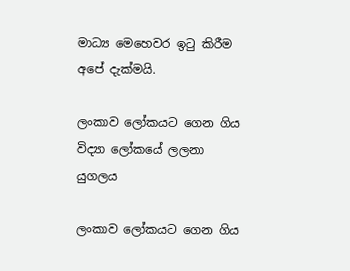මාධ්‍ය මෙහෙවර ඉටු කිරීම අපේ දැක්මයි.

ලංකාව ලෝකයට ගෙන ගිය විද්‍යා ලෝකයේ ලලනා යුගලය

ලංකාව ලෝකයට ගෙන ගිය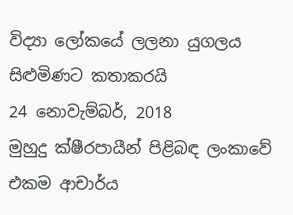විද්‍යා ලෝකයේ ලලනා යුගලය
සිළුමිණට කතාකරයි
24 නොවැම්බර්, 2018
මුහුදු ක්ෂීරපායීන් පිළිබඳ ලංකාවේ එකම ආචාර්ය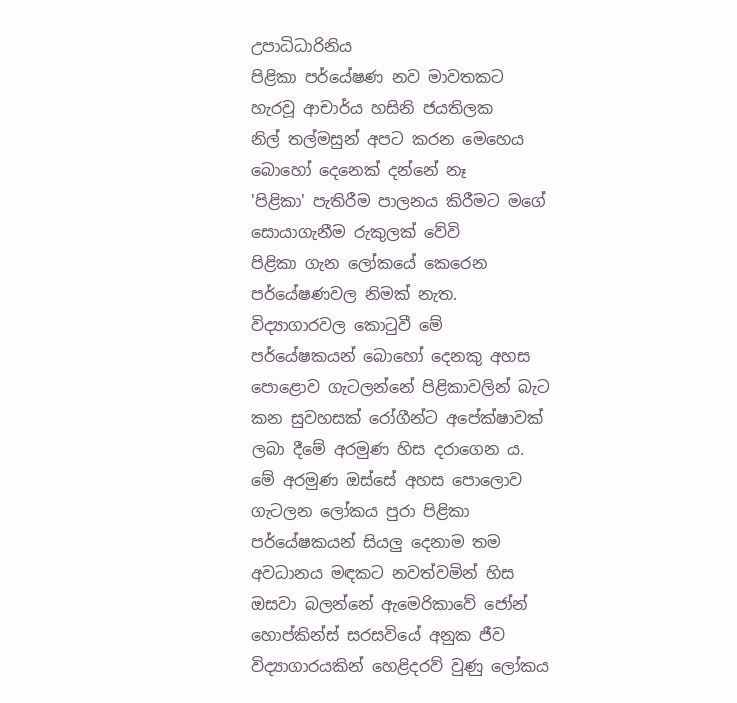උපාධිධාරිනිය
පිළිකා පර්යේෂණ නව මාවතකට හැරවූ ආචාර්ය හසිනි ජයතිලක
නිල් තල්මසුන් අපට කරන මෙහෙය බොහෝ දෙනෙක් දන්නේ නෑ
'පිළිකා' පැතිරීම පාලනය කිරීමට මගේ සොයාගැනීම රුකුලක් වේවි
පිළිකා ගැන ලෝකයේ කෙරෙන පර්යේෂණවල නිමක් නැත. විද්‍යාගාරවල කොටුවී මේ පර්යේෂකයන් බොහෝ දෙනකු අහස පොළොව ගැටලන්නේ පිළිකාවලින් බැට කන සුවහසක් රෝගීන්ට අපේක්ෂාවක් ලබා දීමේ අරමුණ හිස දරාගෙන ය. මේ අරමුණ ඔස්සේ අහස පොලොව ගැටලන ලෝකය පුරා පිළිකා පර්යේෂකයන් සියලු දෙනාම තම අවධානය මඳකට නවත්වමින් හිස ඔසවා බලන්නේ ඇමෙරිකාවේ ජෝන් හොප්කින්ස් සරසවියේ අනුක ජීව විද්‍යාගාරයකින් හෙළිදරව් වුණු ලෝකය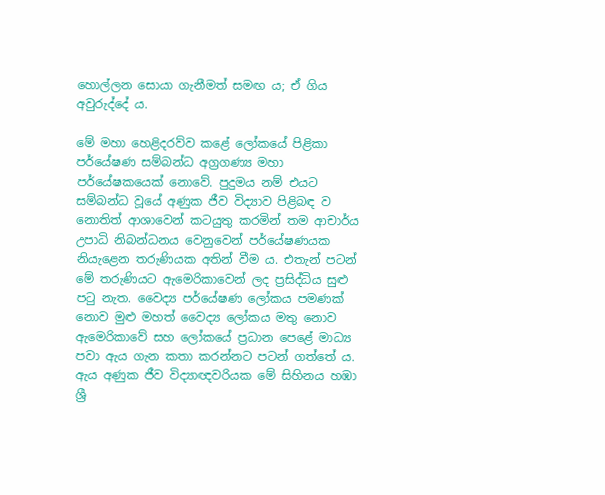හොල්ලන සොයා ගැනීමත් සමඟ ය; ඒ ගිය අවුරුද්දේ ය.

මේ මහා හෙළිදරව්ව කළේ ලෝකයේ පිළිකා පර්යේෂණ සම්බන්ධ අග්‍රගණ්‍ය මහා පර්යේෂකයෙක් නොවේ. පුදුමය නම් එයට සම්බන්ධ වූයේ අණුක ජීව විද්‍යාව පිළිබඳ ව නොතිත් ආශාවෙන් කටයුතු කරමින් තම ආචාර්ය උපාධි නිබන්ධනය වෙනුවෙන් පර්යේෂණයක නියැළෙන තරුණියක අතින් වීම ය. එතැන් පටන් මේ තරුණියට ඇමෙරිකාවෙන් ලද ප්‍රසිද්ධිය සුළු පටු නැත. වෛද්‍ය පර්යේෂණ ලෝකය පමණක් නොව මුළු මහත් වෛද්‍ය ලෝකය මතු නොව ඇමෙරිකාවේ සහ ලෝකයේ ප්‍රධාන පෙළේ මාධ්‍ය පවා ඇය ගැන කතා කරන්නට පටන් ගත්තේ ය. ඇය අණුක ජීව විද්‍යාඥවරියක මේ සිහිනය හඹා ශ්‍රී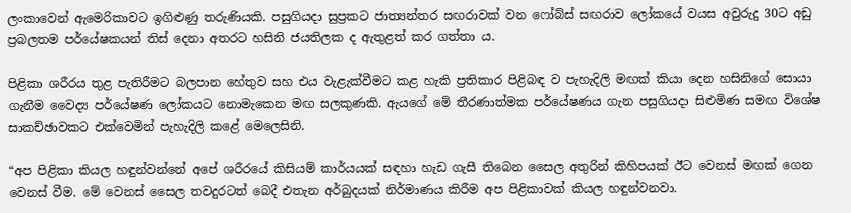ලංකාවෙන් ඇමෙරිකාවට ඉගිළුණු තරුණියකි. පසුගියදා සුප්‍රකට ජාත්‍යන්තර සඟරාවක් වන ෆෝබ්ස් සඟරාව ලෝකයේ වයස අවුරුදු 30ට අඩු ප්‍රබලතම පර්යේෂකයන් තිස් දෙනා අතරට හසිනි ජයතිලක ද ඇතුළත් කර ගත්තා ය.

පිළිකා ශරීරය තුළ පැතිරීමට බලපාන හේතුව සහ එය වැළැක්වීමට කළ හැකි ප්‍රතිකාර පිළිබඳ ව පැහැදිලි මඟක් කියා දෙන හසිනිගේ සොයා ගැනීම වෛද්‍ය පර්යේෂණ ලෝකයට නොමැකෙන මඟ සලකුණකි. ඇයගේ මේ තීරණාත්මක පර්යේෂණය ගැන පසුගියදා සිළුමිණ සමඟ විශේෂ සාකච්ඡාවකට එක්වෙමින් පැහැදිලි කළේ මෙලෙසිනි.

“අප පිළිකා කියල හඳුන්වන්නේ අපේ ශරීරයේ කිසියම් කාර්යයක් සඳහා හැඩ ගැසී තිබෙන සෛල අතුරින් කිහිපයක් ඊට වෙනස් මඟක් ගෙන වෙනස් වීම. මේ වෙනස් සෛල තවදුරටත් බෙදී එතැන අර්බුදයක් නිර්මාණය කිරීම අප පිළිකාවක් කියල හඳුන්වනවා.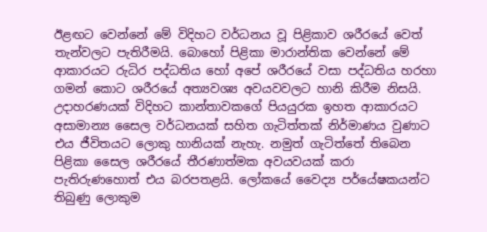ඊළඟට වෙන්නේ මේ විදිහට වර්ධනය වූ පිළිකාව ශරීරයේ වෙත් තැන්වලට පැතිරීමයි. බොහෝ පිළිකා මාරාන්තික වෙන්නේ මේ ආකාරයට රුධිර පද්ධතිය හෝ අපේ ශරීරයේ වසා පද්ධතිය හරහා ගමන් කොට ශරීරයේ අත්‍යවශ්‍ය අවයවවලට හානි කිරීම නිසයි. උදාහරණයක් විදිහට කාන්තාවකගේ පියයුරක ඉහත ආකාරයට අසාමාන්‍ය සෛල වර්ධනයක් සහිත ගැටිත්තක් නිර්මාණය වුණාට එය ජීවිතයට ලොකු හානියක් නැහැ. නමුත් ගැටිත්තේ තිබෙන පිළිකා සෛල ශරීරයේ තීරණාත්මක අවයවයක් කරා පැතිරුණහොත් එය බරපතළයි. ලෝකයේ වෛද්‍ය පර්යේෂකයන්ට තිබුණු ලොකුම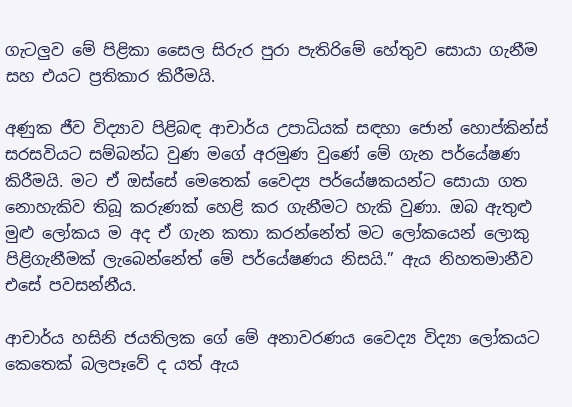ගැටලුව මේ පිළිකා සෛල සිරුර පුරා පැතිරිමේ හේතුව සොයා ගැනීම සහ එයට ප්‍රතිකාර කිරීමයි.

අණුක ජීව විද්‍යාව පිළිබඳ ආචාර්ය උපාධියක් සඳහා ජොන් හොප්කින්ස් සරසවියට සම්බන්ධ වුණ මගේ අරමුණ වුණේ මේ ගැන පර්යේෂණ කිරීමයි. මට ඒ ඔස්සේ මෙතෙක් වෛද්‍ය පර්යේෂකයන්ට සොයා ගත නොහැකිව තිබූ කරුණක් හෙළි කර ගැනීමට හැකි වුණා. ඔබ ඇතුළු මුළු ලෝකය ම අද ඒ ගැන කතා කරන්නේත් මට ලෝකයෙන් ලොකු පිළිගැනීමක් ලැබෙන්නේත් මේ පර්යේෂණය නිසයි.” ඇය නිහතමානීව එසේ පවසන්නීය.

ආචාර්ය හසිනි ජයතිලක ගේ මේ අනාවරණය වෛද්‍ය විද්‍යා ලෝකයට කෙතෙක් බලපෑවේ ද යත් ඇය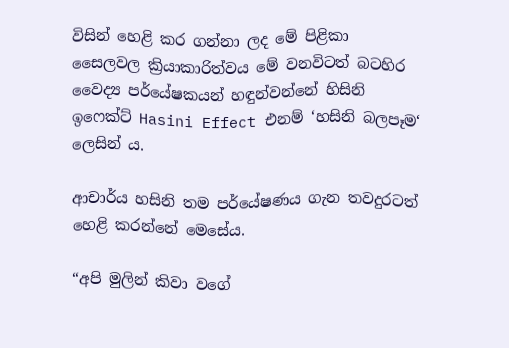විසින් හෙළි කර ගන්නා ලද මේ පිළිකා සෛලවල ක්‍රියාකාරිත්වය මේ වනවිටත් බටහිර වෛද්‍ය පර්යේෂකයන් හඳුන්වන්නේ හිසිනි ඉෆෙක්ට් Hasini Effect එනම් ‘හසිනි බලපෑම‘ ලෙසින් ය.

ආචාර්ය හසිනි තම පර්යේෂණය ගැන තවදුරටත් හෙළි කරන්නේ මෙසේය.

“අපි මුලින් කිවා වගේ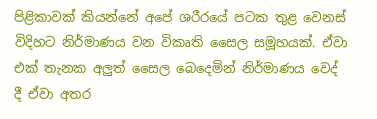පිළිකාවක් කියන්නේ අපේ ශරීරයේ පටක තුළ වෙනස් විදිහට නිර්මාණය වන විකෘති සෛල සමූහයක්. ඒවා එක් තැනක අලුත් සෛල බෙදෙමින් නිර්මාණය වෙද් දී ඒවා අතර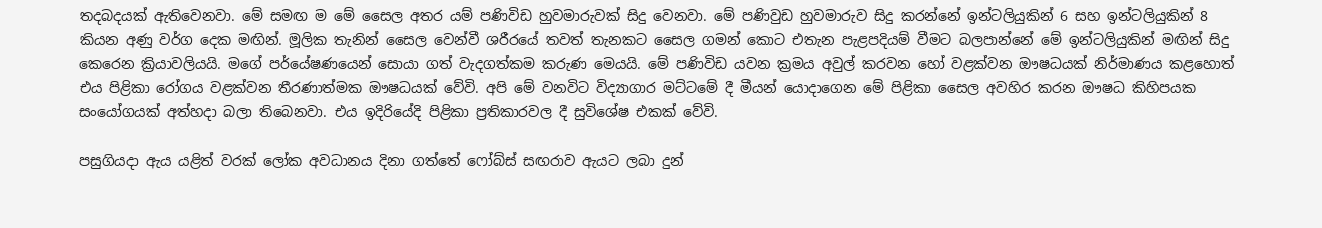තදබදයක් ඇතිවෙනවා. මේ සමඟ ම මේ සෛල අතර යම් පණිවිඩ හුවමාරුවක් සිදු වෙනවා. මේ පණිවුඩ හුවමාරුව සිදු කරන්නේ ඉන්ටලියුකින් 6 සහ ඉන්ටලියුකින් 8 කියන අණු වර්ග දෙක මඟින්. මූලික තැනින් සෛල වෙන්වී ශරීරයේ තවත් තැනකට සෛල ගමන් කොට එතැන පැළපදියම් වීමට බලපාන්නේ මේ ඉන්ටලියුකින් මඟින් සිදු කෙරෙන ක්‍රියාවලියයි. මගේ පර්යේෂණයෙන් සොයා ගත් වැදගත්කම කරුණ මෙයයි. මේ පණිවිඩ යවන ක්‍රමය අවුල් කරවන හෝ වළක්වන ඖෂධයක් නිර්මාණය කළහොත් එය පිළිකා රෝගය වළක්වන තීරණාත්මක ඖෂධයක් වේවි. අපි මේ වනවිට විද්‍යාගාර මට්ටමේ දී මීයන් යොදාගෙන මේ පිළිකා සෛල අවහිර කරන ඖෂධ කිහිපයක සංයෝගයක් අත්හදා බලා තිබෙනවා. එය ඉදිරියේදි පිළිකා ප්‍රතිකාරවල දී සුවිශේෂ එකක් වේවි.

පසුගියදා ඇය යළිත් වරක් ලෝක අවධානය දිනා ගත්තේ ෆෝබ්ස් සඟරාව ඇයට ලබා දුන්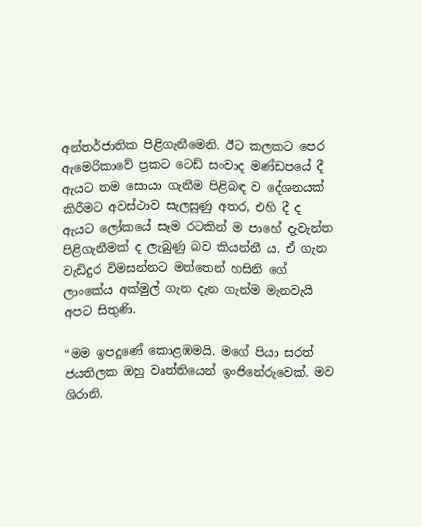අන්තර්ජාතික පිළිගැනීමෙනි. ඊට කලකට පෙර ඇමෙරිකාවේ ප්‍රකට ටෙඩ් සංවාද මණ්ඩපයේ දී ඇයට තම සොයා ගැනීම පිළිබඳ ව දේශනයක් කිරීමට අවස්ථාව සැලසුණු අතර, එහි දී ද ඇයට ලෝකයේ සෑම රටකින් ම පාහේ දැවැන්ත පිළිගැනීමක් ද ලැබුණු බව කියන්නී ය. ඒ ගැන වැඩිදුර විමසන්නට මත්තෙන් හසිනි ගේ ලාංකේය අක්මුල් ගැන දැන ගැන්ම මැනවැයි අපට සිතුණි.

“මම ඉපදුණේ කොළඹමයි. මගේ පියා සරත් ජයතිලක ඔහු වෘත්තියෙන් ඉංජිනේරුවෙක්. මව ශිරානි.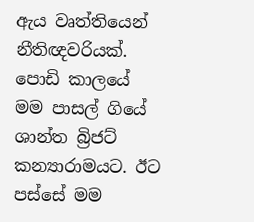ඇය වෘත්තියෙන් නීතිඥවරියක්. පොඩි කාලයේ මම පාසල් ගියේ ශාන්ත බ්‍රිජට් කන්‍යාරාමයට. ඊට පස්සේ මම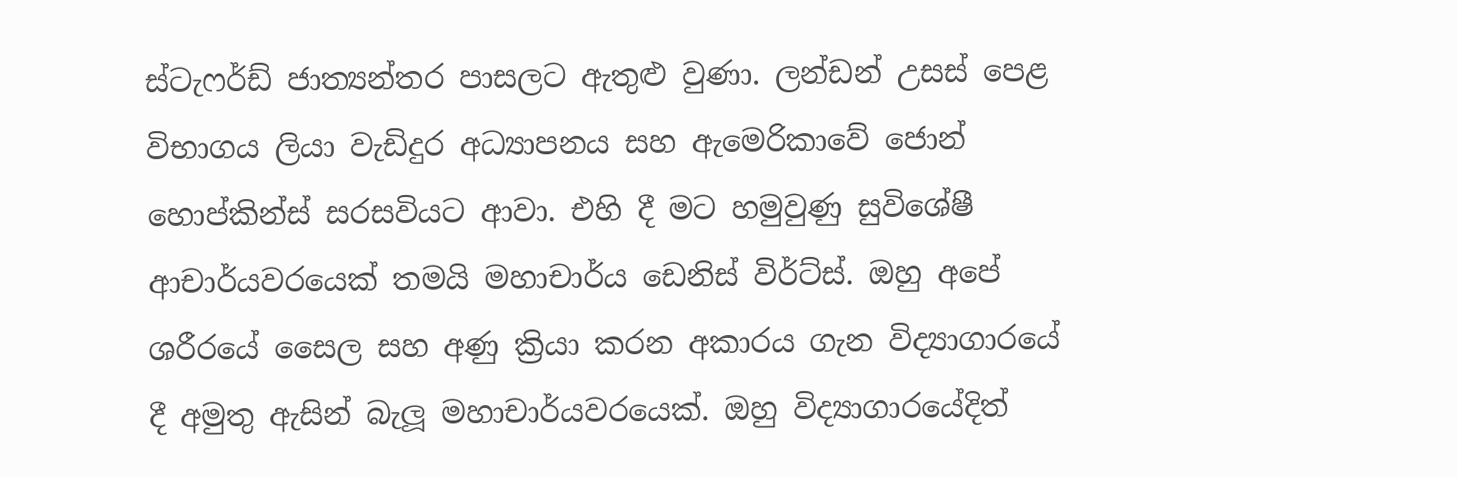ස්ටැෆර්ඩ් ජාත්‍යන්තර පාසලට ඇතුළු වුණා. ලන්ඩන් උසස් පෙළ විභාගය ලියා වැඩිදුර අධ්‍යාපනය සහ ඇමෙරිකාවේ ජොන් හොප්කින්ස් සරසවියට ආවා. එහි දී මට හමුවුණු සුවිශේෂී ආචාර්යවරයෙක් තමයි මහාචාර්ය ඩෙනිස් විර්ට්ස්. ඔහු අපේ ශරීරයේ සෛල සහ අණු ක්‍රියා කරන අකාරය ගැන විද්‍යාගාරයේ දී අමුතු ඇසින් බැලූ මහාචාර්යවරයෙක්. ඔහු විද්‍යාගාරයේදිත්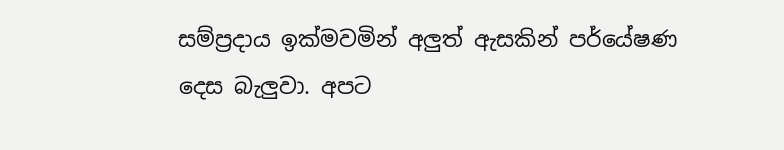සම්ප්‍රදාය ඉක්මවමින් අලුත් ඇසකින් පර්යේෂණ දෙස බැලුවා. අපට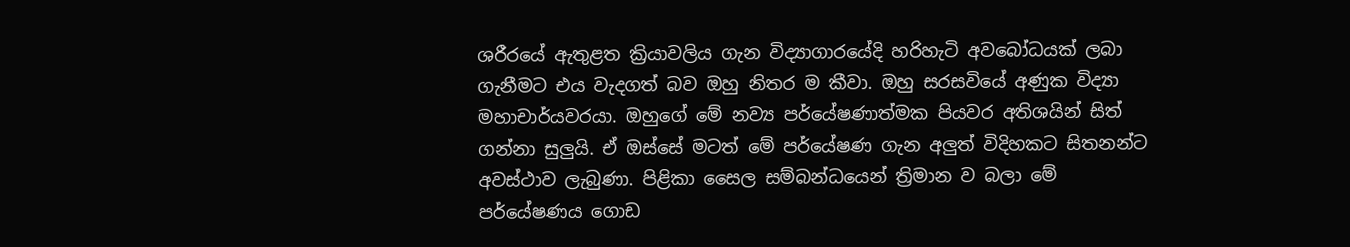ශරීරයේ ඇතුළත ක්‍රියාවලිය ගැන විද්‍යාගාරයේදි හරිහැටි අවබෝධයක් ලබා ගැනීමට එය වැදගත් බව ඔහු නිතර ම කීවා. ඔහු සරසවියේ අණුක විද්‍යා මහාචාර්යවරයා. ඔහුගේ මේ නව්‍ය පර්යේෂණාත්මක පියවර අතිශයින් සිත් ගන්නා සුලුයි. ඒ ඔස්සේ මටත් මේ පර්යේෂණ ගැන අලුත් විදිහකට සිතනන්ට අවස්ථාව ලැබුණා. පිළිකා සෛල සම්බන්ධයෙන් ත්‍රිමාන ව බලා මේ පර්යේෂණය ගොඩ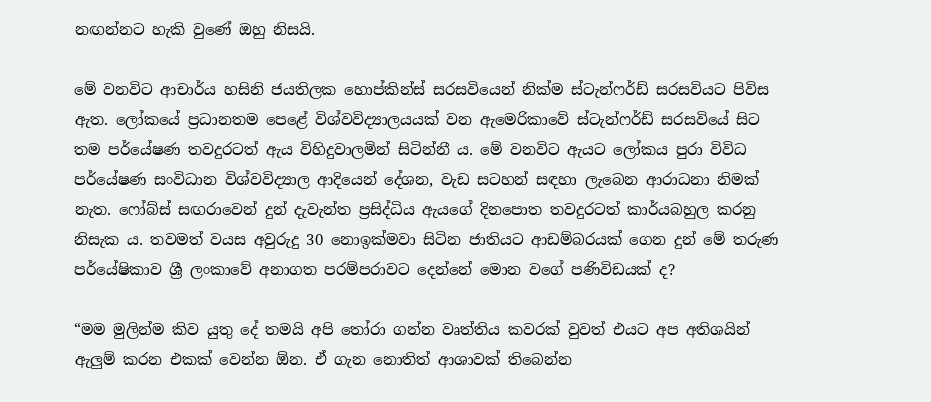නඟන්නට හැකි වුණේ ඔහු නිසයි.

මේ වනවිට ආචාර්ය හසිනි ජයතිලක හොප්කින්ස් සරසවියෙන් නික්ම ස්ටැන්ෆර්ඩ් සරසවියට පිවිස ඇත. ලෝකයේ ප්‍රධානතම පෙළේ විශ්වවිද්‍යාලයයක් වන ඇමෙරිකාවේ ස්ටැන්ෆර්ඩ් සරසවියේ සිට තම පර්යේෂණ තවදුරටත් ඇය විහිදුවාලමින් සිටින්නී ය. මේ වනවිට ඇයට ලෝකය පුරා විවිධ පර්යේෂණ සංවිධාන විශ්වවිද්‍යාල ආදියෙන් දේශන, වැඩ සටහන් සඳහා ලැබෙන ආරාධනා නිමක් නැත. ෆෝබ්ස් සඟරාවෙන් දුන් දැවැන්ත ප්‍රසිද්ධිය ඇයගේ දිනපොත තවදුරටත් කාර්යබහුල කරනු නිසැක ය. තවමත් වයස අවුරුදු 30 නොඉක්මවා සිටින ජාතියට ආඩම්බරයක් ගෙන දුන් මේ තරුණ පර්යේෂිකාව ශ්‍රී ලංකාවේ අනාගත පරම්පරාවට දෙන්නේ මොන වගේ පණිවිඩයක් ද?

“මම මුලින්ම කිව යුතු දේ තමයි අපි තෝරා ගන්න වෘත්තිය කවරක් වුවත් එයට අප අතිශයින් ඇලුම් කරන එකක් වෙන්න ඕන. ඒ ගැන නොතිත් ආශාවක් තිබෙන්න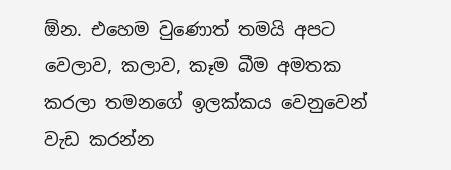ඕන. එහෙම වුණොත් තමයි අපට වෙලාව, කලාව, කෑම බීම අමතක කරලා තමනගේ ඉලක්කය වෙනුවෙන් වැඩ කරන්න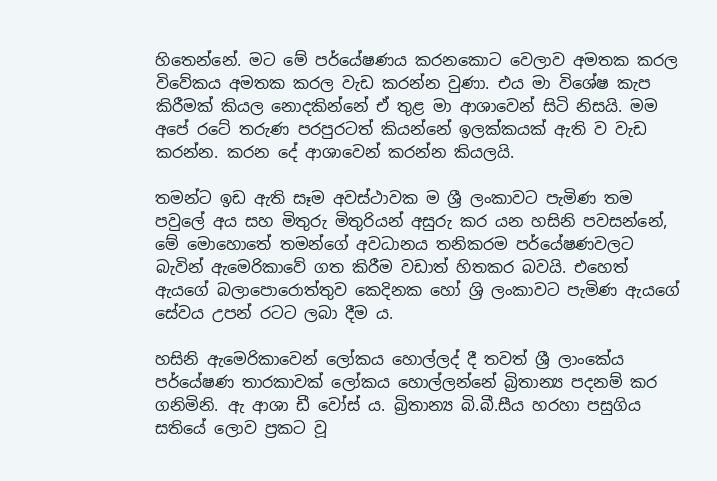හිතෙන්නේ. මට මේ පර්යේෂණය කරනකොට වෙලාව අමතක කරල විවේකය අමතක කරල වැඩ කරන්න වුණා. එය මා විශේෂ කැප කිරීමක් කියල නොදකින්නේ ඒ තුළ මා ආශාවෙන් සිටි නිසයි. මම අපේ රටේ තරුණ පරපුරටත් කියන්නේ ඉලක්කයක් ඇති ව වැඩ කරන්න. කරන දේ ආශාවෙන් කරන්න කියලයි.

තමන්ට ඉඩ ඇති සෑම අවස්ථාවක ම ශ්‍රී ලංකාවට පැමිණ තම පවුලේ අය සහ මිතුරු මිතුරියන් අසුරු කර යන හසිනි පවසන්නේ, මේ මොහොතේ තමන්ගේ අවධානය තනිකරම පර්යේෂණවලට බැවින් ඇමෙරිකාවේ ගත කිරීම වඩාත් හිතකර බවයි. එහෙත් ඇයගේ බලාපොරොත්තුව කෙදිනක හෝ ශ්‍රි ලංකාවට පැමිණ ඇයගේ සේවය උපන් රටට ලබා දීම ය.

හසිනි ඇමෙරිකාවෙන් ලෝකය හොල්ලද් දී තවත් ශ්‍රී ලාංකේය පර්යේෂණ තාරකාවක් ලෝකය හොල්ලන්නේ බ්‍රිතාන්‍ය පදනම් කර ගනිමිනි. ඇ ආශා ඩී වෝස් ය. බ්‍රිතාන්‍ය බි.බී.සීය හරහා පසුගිය සතියේ ලොව ප්‍රකට වූ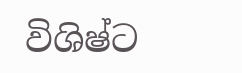විශිෂ්ට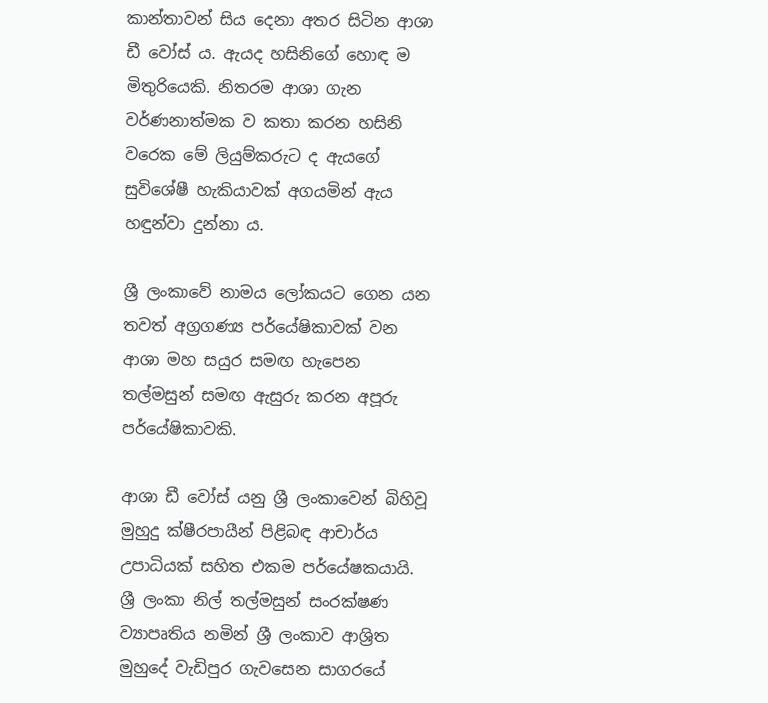කාන්තාවන් සිය දෙනා අතර සිටින ආශා ඩී වෝස් ය. ඇයද හසිනිගේ හොඳ ම මිතුරියෙකි. නිතරම ආශා ගැන වර්ණනාත්මක ව කතා කරන හසිනි වරෙක මේ ලියුම්කරුට ද ඇයගේ සුවිශේෂී හැකියාවක් අගයමින් ඇය හඳුන්වා දුන්නා ය.

ශ්‍රී ලංකාවේ නාමය ලෝකයට ගෙන යන තවත් අග්‍රගණ්‍ය පර්යේෂිකාවක් වන ආශා මහ සයුර සමඟ හැපෙන තල්මසුන් සමඟ ඇසුරු කරන අපූරු පර්යේෂිකාවකි.

ආශා ඩී වෝස් යනු ශ්‍රී ලංකාවෙන් බිහිවූ මුහුදු ක්ෂීරපායීන් පිළිබඳ ආචාර්ය උපාධියක් සහිත එකම පර්යේෂකයායි. ශ්‍රී ලංකා නිල් තල්මසුන් සංරක්ෂණ ව්‍යාපෘතිය නමින් ශ්‍රී ලංකාව ආශ්‍රිත මුහුදේ වැඩිපුර ගැවසෙන සාගරයේ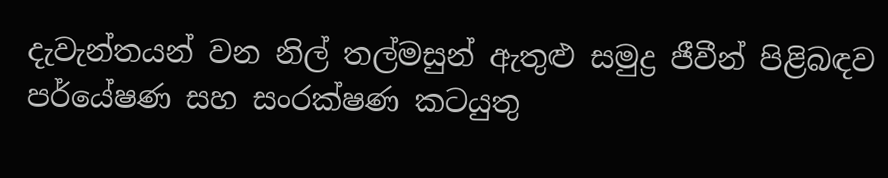දැවැන්තයන් වන නිල් තල්මසුන් ඇතුළු සමුද්‍ර ජීවීන් පිළිබඳව පර්යේෂණ සහ සංරක්ෂණ කටයුතු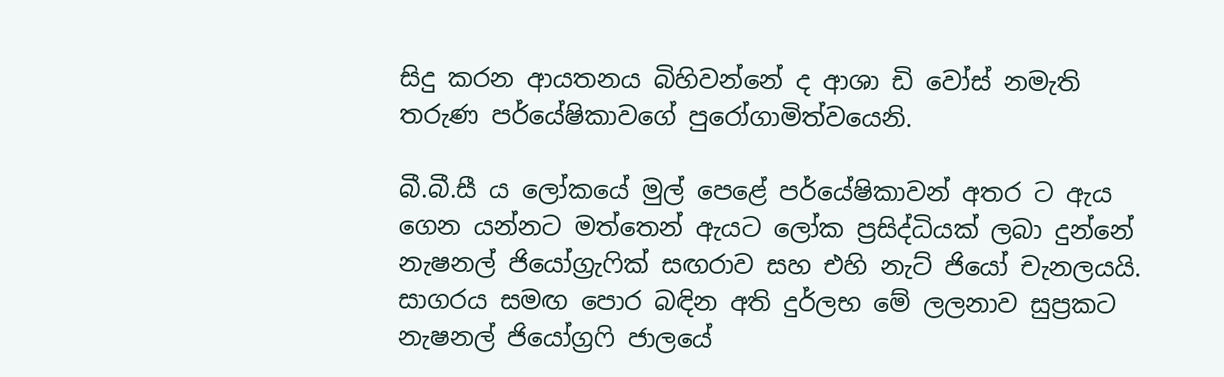සිදු කරන ආයතනය බිහිවන්නේ ද ආශා ඩි වෝස් නමැති තරුණ පර්යේෂිකාවගේ පුරෝගාමිත්වයෙනි.

බී.බී.සී ය ලෝකයේ මුල් පෙළේ පර්යේෂිකාවන් අතර ට ඇය ගෙන යන්නට මත්තෙන් ඇයට ලෝක ප්‍රසිද්ධියක් ලබා දුන්නේ නැෂනල් ජියෝග්‍රැෆික් සඟරාව සහ එහි නැට් ජියෝ චැනලයයි. සාගරය සමඟ පොර බඳින අති දුර්ලභ මේ ලලනාව සුප්‍රකට නැෂනල් ජියෝග්‍රෆි ජාලයේ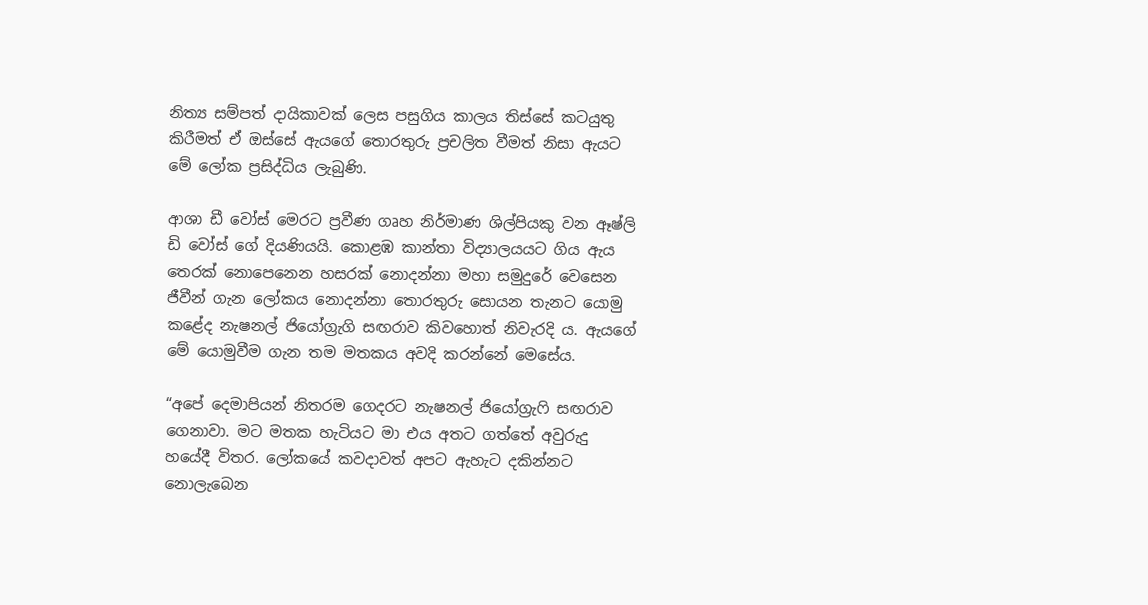නිත්‍ය සම්පත් දායිකාවක් ලෙස පසුගිය කාලය තිස්සේ කටයුතු කිරීමත් ඒ ඔස්සේ ඇයගේ තොරතුරු ප්‍රචලිත වීමත් නිසා ඇයට මේ ලෝක ප්‍රසිද්ධිය ලැබුණි.

ආශා ඩී වෝස් මෙරට ප්‍රවීණ ගෘහ නිර්මාණ ශිල්පියකු වන ඈෂ්ලි ඩි වෝස් ගේ දියණියයි. කොළඹ කාන්තා විද්‍යාලයයට ගිය ඇය තෙරක් නොපෙනෙන හසරක් නොදන්නා මහා සමුදුරේ වෙසෙන ජීවීන් ගැන ලෝකය නොදන්නා තොරතුරු සොයන තැනට යොමු කළේද නැෂනල් ජියෝග්‍රැගි සඟරාව කිවහොත් නිවැරදි ය. ඇයගේ මේ යොමුවීම ගැන තම මතකය අවදි කරන්නේ මෙසේය.

“අපේ දෙමාපියන් නිතරම ගෙදරට නැෂනල් ජියෝග්‍රැෆි සඟරාව ගෙනාවා. මට මතක හැටියට මා එය අතට ගත්තේ අවුරුදු හයේදී විතර. ලෝකයේ කවදාවත් අපට ඇහැට දකින්නට නොලැබෙන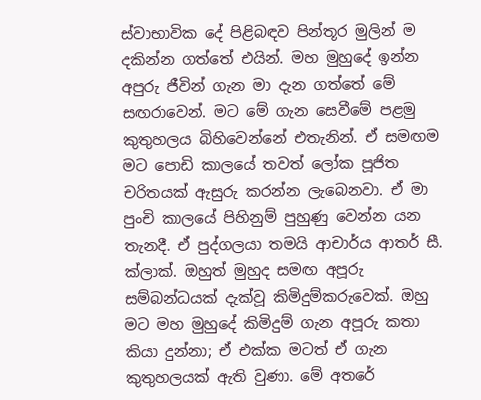ස්වාභාවික දේ පිළිබඳව පින්තූර මුලින් ම දකින්න ගත්තේ එයින්. මහ මුහුදේ ඉන්න අපුරු ජීවින් ගැන මා දැන ගත්තේ මේ සඟරාවෙන්. මට මේ ගැන සෙවීමේ පළමු කුතුහලය බිහිවෙන්නේ එතැනින්. ඒ සමඟම මට පොඩි කාලයේ තවත් ලෝක පූජිත චරිතයක් ඇසුරු කරන්න ලැබෙනවා. ඒ මා පුංචි කාලයේ පිහිනුම් පුහුණු වෙන්න යන තැනදී. ඒ පුද්ගලයා තමයි ආචාර්ය ආතර් සී. ක්ලාක්. ඔහුත් මුහුද සමඟ අපූරු සම්බන්ධයක් දැක්වූ කිමිදුම්කරුවෙක්. ඔහු මට මහ මුහුදේ කිමිදුම් ගැන අපූරු කතා කියා දුන්නා; ඒ එක්ක මටත් ඒ ගැන කුතුහලයක් ඇති වුණා. මේ අතරේ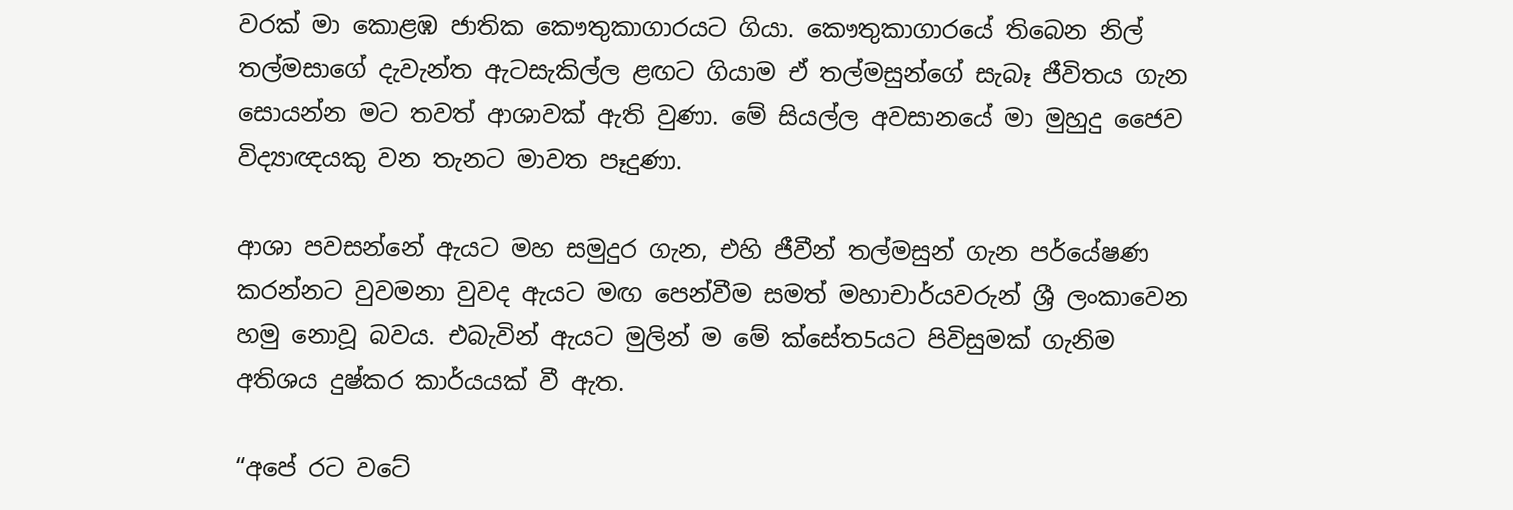වරක් මා කොළඹ ජාතික කෞතුකාගාරයට ගියා. කෞතුකාගාරයේ තිබෙන නිල් තල්මසාගේ දැවැන්ත ඇටසැකිල්ල ළඟට ගියාම ඒ තල්මසුන්ගේ සැබෑ ජීවිතය ගැන සොයන්න මට තවත් ආශාවක් ඇති වුණා. මේ සියල්ල අවසානයේ මා මුහුදු ජෛව විද්‍යාඥයකු වන තැනට මාවත පෑදුණා.

ආශා පවසන්නේ ඇයට මහ සමුදුර ගැන, එහි ජීවීන් තල්මසුන් ගැන පර්යේෂණ කරන්නට වුවමනා වුවද ඇයට මඟ පෙන්වීම සමත් මහාචාර්යවරුන් ශ්‍රී ලංකාවෙන හමු නොවූ බවය. එබැවින් ඇයට මුලින් ම මේ ක්සේත5යට පිවිසුමක් ගැනිම අතිශය දුෂ්කර කාර්යයක් වී ඇත.

“අපේ රට වටේ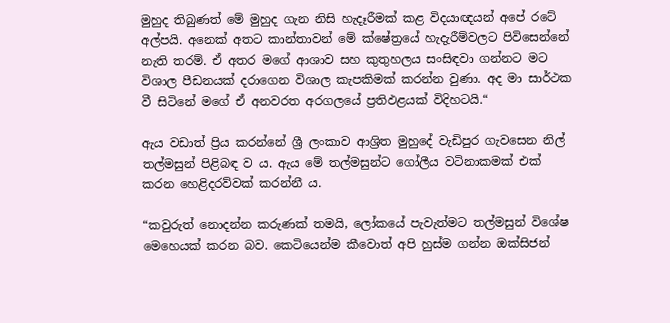මුහුද තිබුණත් මේ මුහුද ගැන නිසි හැදෑරීමක් කළ විදයාඥයන් අපේ රටේ අල්පයි. අනෙක් අතට කාන්තාවන් මේ ක්ෂේත්‍රයේ හැදැරීම්වලට පිවිසෙන්නේ නැති තරම්. ඒ අතර මගේ ආශාව සහ කුතුහලය සංසිඳවා ගන්නට මට විශාල පීඩනයක් දරාගෙන විශාල කැපකිමක් කරන්න වුණා. අද මා සාර්ථක වී සිටිනේ මගේ ඒ අනවරත අරගලයේ ප්‍රතිඵළයක් විදිහටයි.“

ඇය වඩාත් ප්‍රිය කරන්නේ ශ්‍රී ලංකාව ආශ්‍රිත මුහුදේ වැඩිපුර ගැවසෙන නිල් තල්මසුන් පිළිබඳ ව ය. ඇය මේ තල්මසුන්ට ගෝලීය වටිනාකමක් එක් කරන හෙළිදරව්වක් කරන්නී ය.

“කවුරුත් නොදන්න කරුණක් තමයි, ලෝකයේ පැවැත්මට තල්මසුන් විශේෂ මෙහෙයක් කරන බව. කෙටියෙන්ම කීවොත් අපි හුස්ම ගන්න ඔක්සිජන්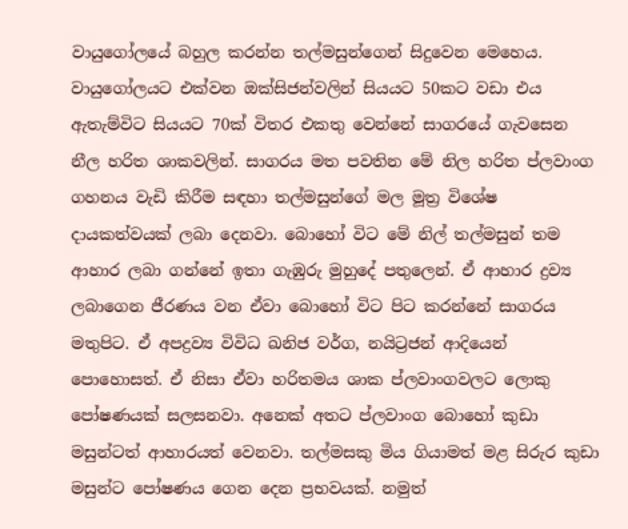වායුගෝලයේ බහුල කරන්න තල්මසුන්ගෙන් සිදුවෙන මෙහෙය. වායුගෝලයට එක්වන ඔක්සිජන්වලින් සියයට 50කට වඩා එය ඇතැම්විට සියයට 70ක් විතර එකතු වෙන්නේ සාගරයේ ගැවසෙන නීල හරිත ශාකවලින්. සාගරය මත පවතින මේ නිල හරිත ප්ලවාංග ගහනය වැඩි කිරීම සඳහා තල්මසුන්ගේ මල මූත්‍ර විශේෂ දායකත්වයක් ලබා දෙනවා. බොහෝ විට මේ නිල් තල්මසුන් තම ආහාර ලබා ගන්නේ ඉතා ගැඹුරු මුහුදේ පතුලෙන්. ඒ ආහාර ද්‍රව්‍ය ලබාගෙන ජීරණය වන ඒවා බොහෝ විට පිට කරන්නේ සාගරය මතුපිට. ඒ අපද්‍රව්‍ය විවිධ ඛනිජ වර්ග, නයිට්‍රජන් ආදියෙන් පොහොසත්. ඒ නිසා ඒවා හරිතමය ශාක ප්ලවාංගවලට ලොකු පෝෂණයක් සලසනවා. අනෙක් අතට ප්ලවාංග බොහෝ කුඩා මසුන්ටත් ආහාරයත් වෙනවා. තල්මසකු මිය ගියාමත් මළ සිරුර කුඩා මසුන්ට පෝෂණය ගෙන දෙන ප්‍රභවයක්. නමුත්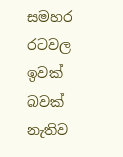සමහර රටවල ඉවක් බවක් නැතිව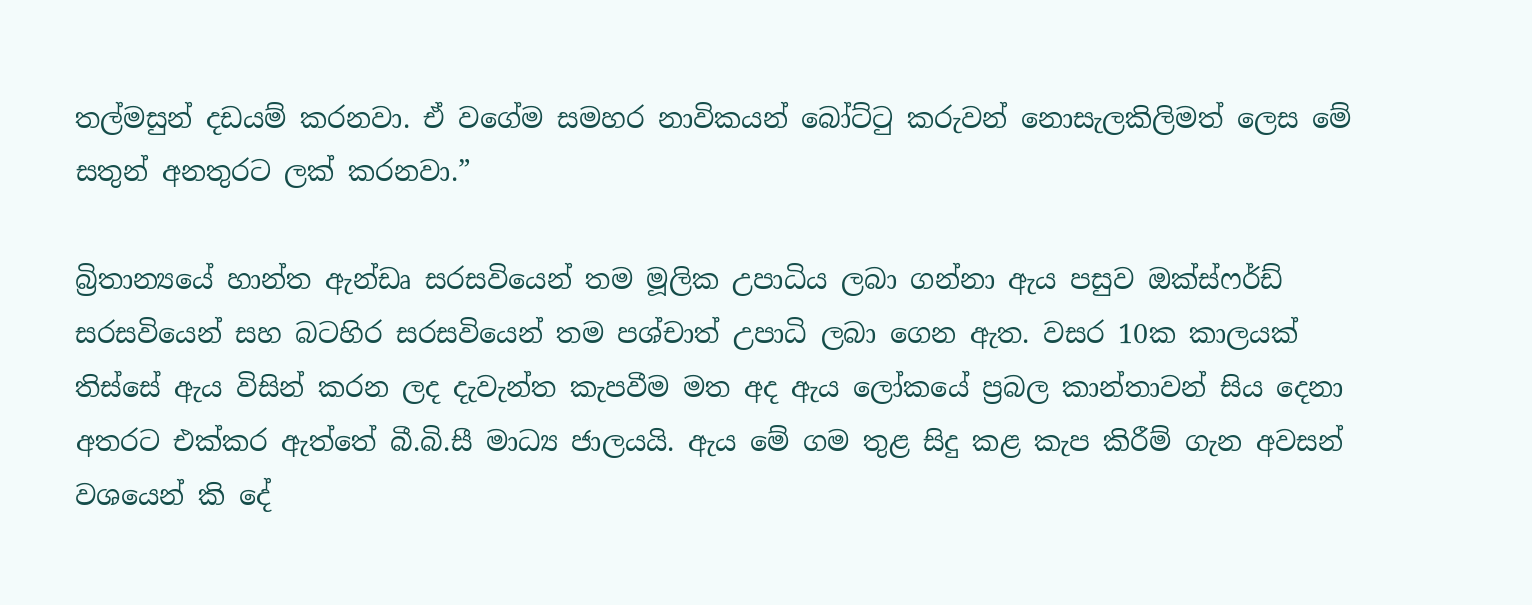තල්මසුන් දඩයම් කරනවා. ඒ වගේම සමහර නාවිකයන් බෝට්ටු කරුවන් නොසැලකිලිමත් ලෙස මේ සතුන් අනතුරට ලක් කරනවා.”

බ්‍රිතාන්‍යයේ හාන්ත ඇන්ඩෘ සරසවියෙන් තම මූලික උපාධිය ලබා ගන්නා ඇය පසුව ඔක්ස්ෆර්ඩ් සරසවියෙන් සහ බටහිර සරසවියෙන් තම පශ්චාත් උපාධි ලබා ගෙන ඇත. වසර 10ක කාලයක් තිස්සේ ඇය විසින් කරන ලද දැවැන්ත කැපවීම මත අද ඇය ලෝකයේ ප්‍රබල කාන්තාවන් සිය දෙනා අතරට එක්කර ඇත්තේ බී.බි.සී මාධ්‍ය ජාලයයි. ඇය මේ ගම තුළ සිදු කළ කැප කිරීම් ගැන අවසන් වශයෙන් කි දේ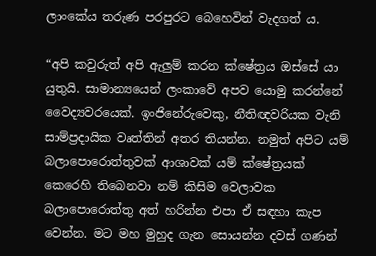ලාංකේය තරුණ පරපුරට බෙහෙවින් වැදගත් ය.

“අපි කවුරුත් අපි ඇලුම් කරන ක්ෂේත්‍රය ඔස්සේ යා යුතුයි. සාමාන්‍යයෙන් ලංකාවේ අපව යොමු කරන්නේ වෛද්‍යවරයෙක්. ඉංජිනේරුවෙකු, නීතිඥවරියක වැනි සාම්ප්‍රදායික වෘත්තින් අතර තියන්න. නමුත් අපිට යම් බලාපොරොත්තුවක් ආශාවක් යම් ක්ෂේත්‍රයක් කෙරෙහි තිබෙනවා නම් කිසිම වෙලාවක බලාපොරොත්තු අත් හරින්න එපා ඒ සඳහා කැප වෙන්න. මට මහ මුහුද ගැන සොයන්න දවස් ගණන්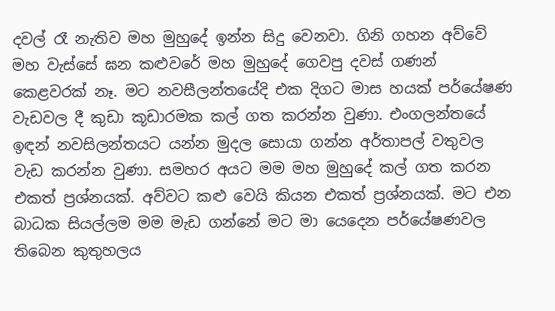දවල් රෑ නැතිව මහ මුහුදේ ඉන්න සිදු වෙනවා. ගිනි ගහන අව්වේ මහ වැස්සේ ඝන කළුවරේ මහ මුහුදේ ගෙවපු දවස් ගණන් කෙළවරක් නෑ. මට නවසීලන්තයේදි එක දිගට මාස හයක් පර්යේෂණ වැඩවල දී කුඩා කූඩාරමක කල් ගත කරන්න වුණා. එංගලන්තයේ ඉඳන් නවසිලන්තයට යන්න මුදල සොයා ගන්න අර්තාපල් වතුවල වැඩ කරන්න වුණා. සමහර අයට මම මහ මුහුදේ කල් ගත කරන එකත් ප්‍රශ්නයක්. අව්වට කළු වෙයි කියන එකත් ප්‍රශ්නයක්. මට එන බාධක සියල්ලම මම මැඩ ගන්නේ මට මා යෙදෙන පර්යේෂණවල තිබෙන කුතුහලය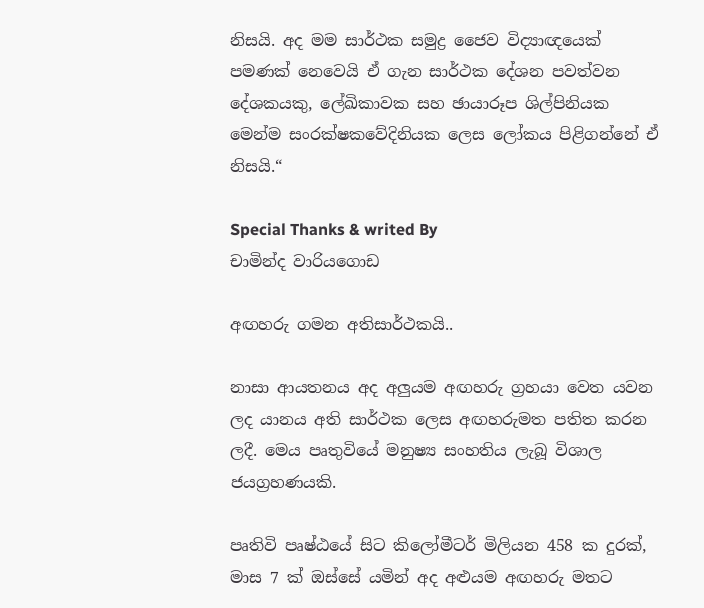නිසයි. අද මම සාර්ථක සමුද්‍ර ජෛව විද්‍යාඥයෙක් පමණක් නෙවෙයි ඒ ගැන සාර්ථක දේශන පවත්වන දේශකයකු, ලේඛිකාවක සහ ඡායාරූප ශිල්පිනියක මෙන්ම සංරක්ෂකවේදිනියක ලෙස ලෝකය පිළිගන්නේ ඒ නිසයි.“

Special Thanks & writed By
චාමින්ද වාරියගොඩ

අඟහරු ගමන අතිසාර්ථකයි..

නාසා ආයතනය අද අලුයම අඟහරු ග්‍රහයා වෙත යවන ලද යානය අති සාර්ථක ලෙස අඟහරුමත පතිත කරන ලදී. මෙය පෘතුවියේ මනුෂ්‍ය සංහතිය ලැබූ විශාල ජයග්‍රහණයකි.

පෘතිවි පෘෂ්ඨයේ සිට කිලෝමීටර් මිලියන 458 ක දුරක්, මාස 7 ක් ඔස්සේ යමින් අද අළුයම අඟහරු මතට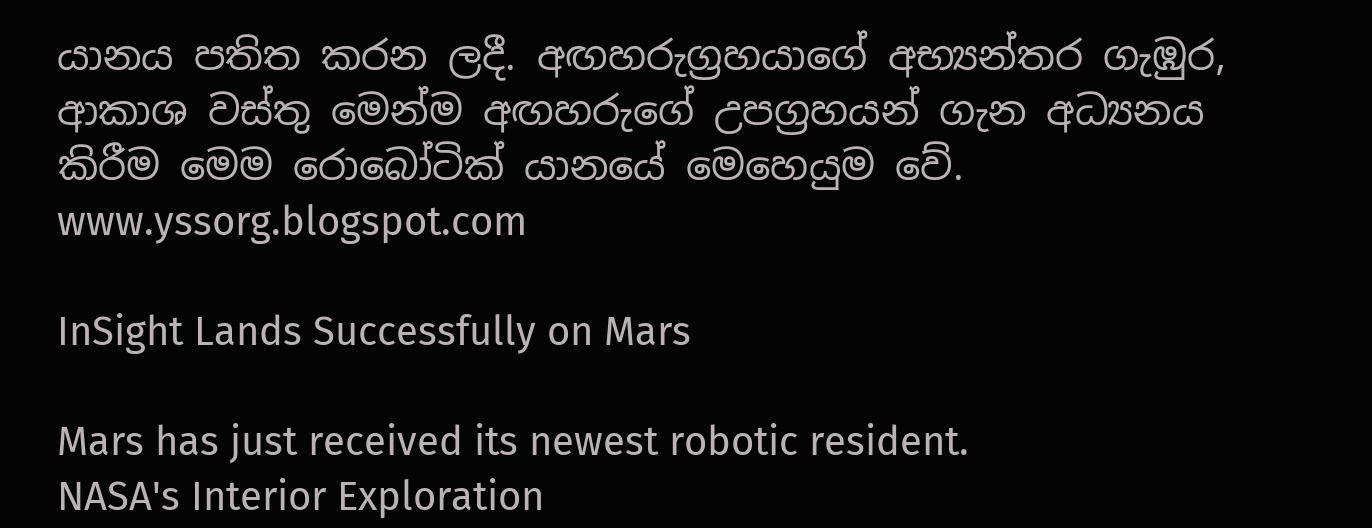යානය පතිත කරන ලදී. අඟහරුග්‍රහයාගේ අභ්‍යන්තර ගැඹුර, ආකාශ වස්තු මෙන්ම අඟහරුගේ උපග්‍රහයන් ගැන අධ්‍යනය කිරීම මෙම රොබෝටික් යානයේ මෙහෙයුම වේ.
www.yssorg.blogspot.com

InSight Lands Successfully on Mars

Mars has just received its newest robotic resident.
NASA's Interior Exploration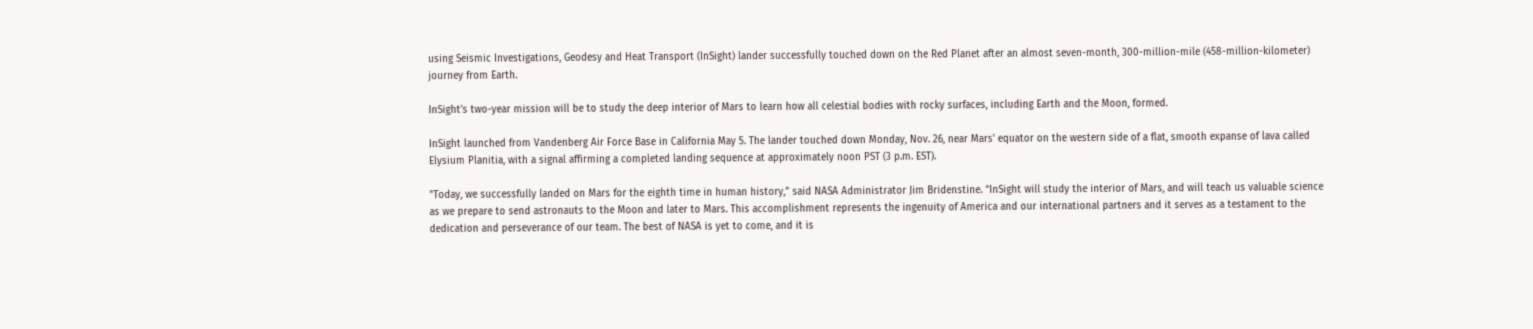using Seismic Investigations, Geodesy and Heat Transport (InSight) lander successfully touched down on the Red Planet after an almost seven-month, 300-million-mile (458-million-kilometer) journey from Earth.

InSight’s two-year mission will be to study the deep interior of Mars to learn how all celestial bodies with rocky surfaces, including Earth and the Moon, formed.

InSight launched from Vandenberg Air Force Base in California May 5. The lander touched down Monday, Nov. 26, near Mars' equator on the western side of a flat, smooth expanse of lava called Elysium Planitia, with a signal affirming a completed landing sequence at approximately noon PST (3 p.m. EST).

"Today, we successfully landed on Mars for the eighth time in human history,” said NASA Administrator Jim Bridenstine. “InSight will study the interior of Mars, and will teach us valuable science as we prepare to send astronauts to the Moon and later to Mars. This accomplishment represents the ingenuity of America and our international partners and it serves as a testament to the dedication and perseverance of our team. The best of NASA is yet to come, and it is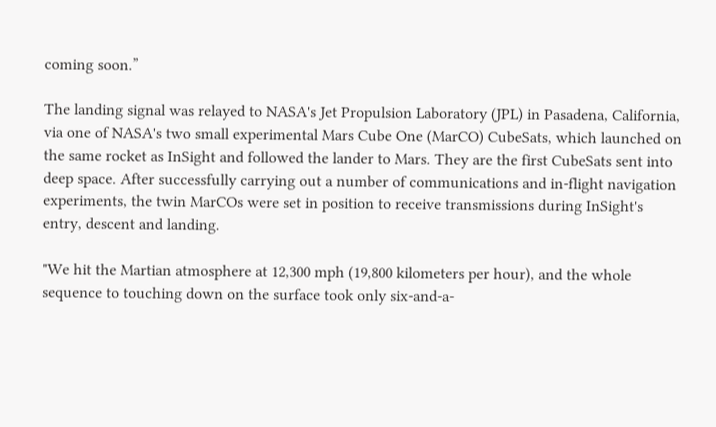coming soon.”

The landing signal was relayed to NASA's Jet Propulsion Laboratory (JPL) in Pasadena, California, via one of NASA's two small experimental Mars Cube One (MarCO) CubeSats, which launched on the same rocket as InSight and followed the lander to Mars. They are the first CubeSats sent into deep space. After successfully carrying out a number of communications and in-flight navigation experiments, the twin MarCOs were set in position to receive transmissions during InSight's entry, descent and landing.

"We hit the Martian atmosphere at 12,300 mph (19,800 kilometers per hour), and the whole sequence to touching down on the surface took only six-and-a-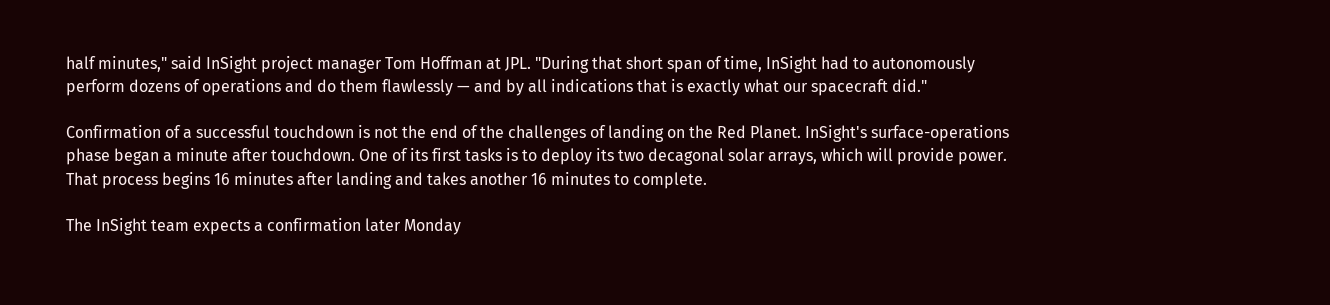half minutes," said InSight project manager Tom Hoffman at JPL. "During that short span of time, InSight had to autonomously perform dozens of operations and do them flawlessly — and by all indications that is exactly what our spacecraft did."

Confirmation of a successful touchdown is not the end of the challenges of landing on the Red Planet. InSight's surface-operations phase began a minute after touchdown. One of its first tasks is to deploy its two decagonal solar arrays, which will provide power. That process begins 16 minutes after landing and takes another 16 minutes to complete.

The InSight team expects a confirmation later Monday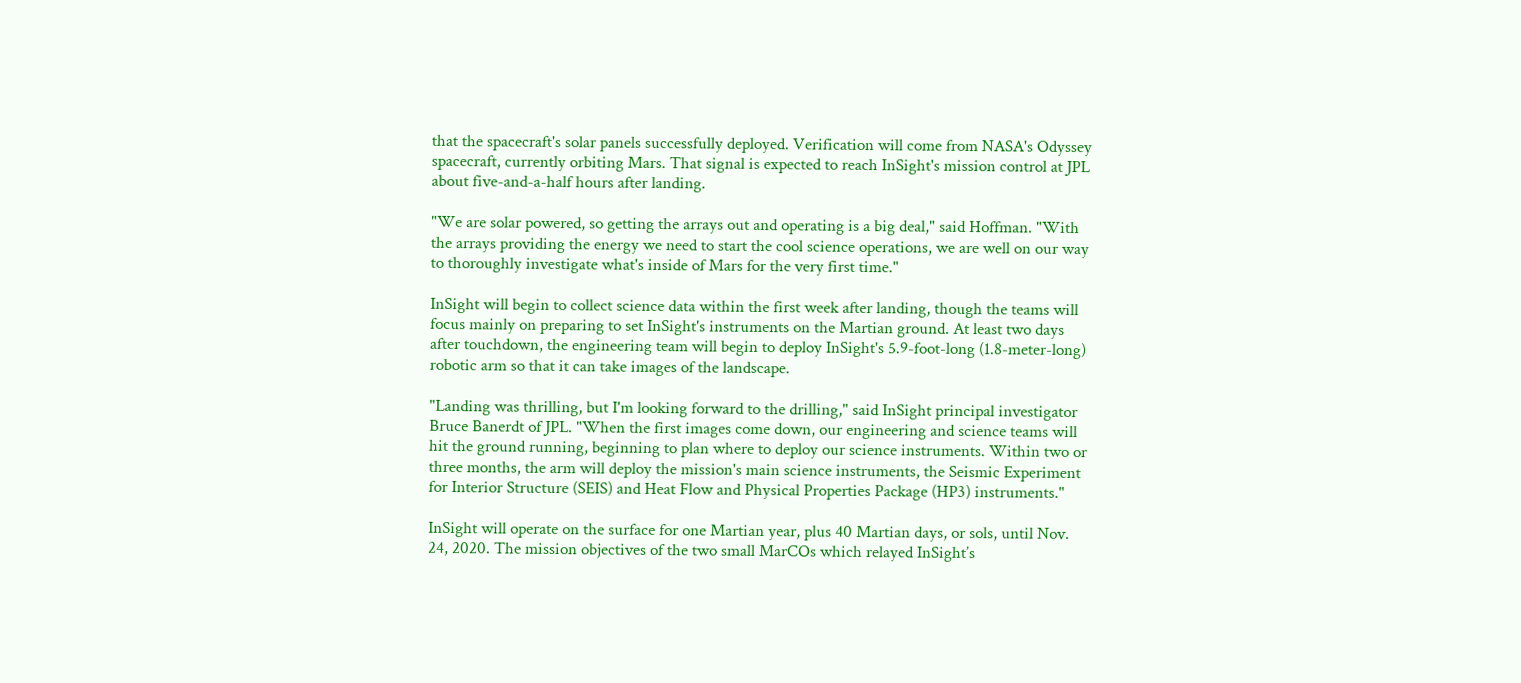that the spacecraft's solar panels successfully deployed. Verification will come from NASA's Odyssey spacecraft, currently orbiting Mars. That signal is expected to reach InSight's mission control at JPL about five-and-a-half hours after landing.

"We are solar powered, so getting the arrays out and operating is a big deal," said Hoffman. "With the arrays providing the energy we need to start the cool science operations, we are well on our way to thoroughly investigate what's inside of Mars for the very first time."

InSight will begin to collect science data within the first week after landing, though the teams will focus mainly on preparing to set InSight's instruments on the Martian ground. At least two days after touchdown, the engineering team will begin to deploy InSight's 5.9-foot-long (1.8-meter-long) robotic arm so that it can take images of the landscape.

"Landing was thrilling, but I'm looking forward to the drilling," said InSight principal investigator Bruce Banerdt of JPL. "When the first images come down, our engineering and science teams will hit the ground running, beginning to plan where to deploy our science instruments. Within two or three months, the arm will deploy the mission's main science instruments, the Seismic Experiment for Interior Structure (SEIS) and Heat Flow and Physical Properties Package (HP3) instruments."

InSight will operate on the surface for one Martian year, plus 40 Martian days, or sols, until Nov. 24, 2020. The mission objectives of the two small MarCOs which relayed InSight’s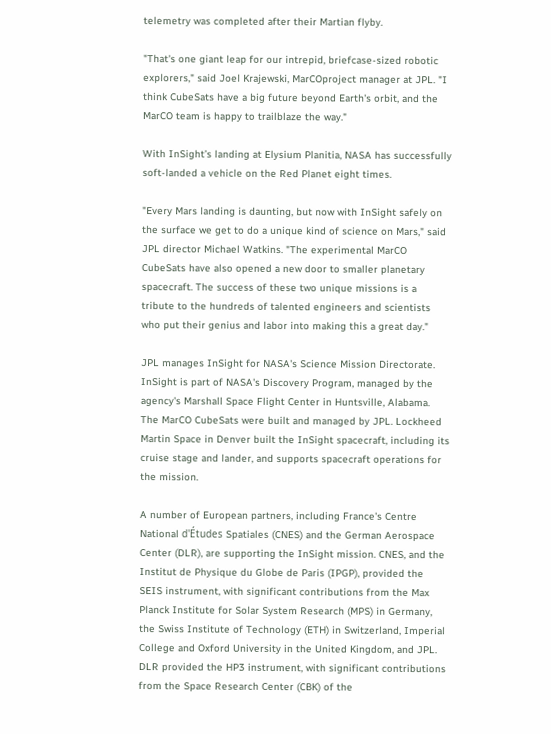telemetry was completed after their Martian flyby.

"That's one giant leap for our intrepid, briefcase-sized robotic explorers," said Joel Krajewski, MarCOproject manager at JPL. "I think CubeSats have a big future beyond Earth's orbit, and the MarCO team is happy to trailblaze the way."

With InSight’s landing at Elysium Planitia, NASA has successfully soft-landed a vehicle on the Red Planet eight times.

"Every Mars landing is daunting, but now with InSight safely on the surface we get to do a unique kind of science on Mars," said JPL director Michael Watkins. "The experimental MarCO CubeSats have also opened a new door to smaller planetary spacecraft. The success of these two unique missions is a tribute to the hundreds of talented engineers and scientists who put their genius and labor into making this a great day."

JPL manages InSight for NASA's Science Mission Directorate. InSight is part of NASA's Discovery Program, managed by the agency's Marshall Space Flight Center in Huntsville, Alabama. The MarCO CubeSats were built and managed by JPL. Lockheed Martin Space in Denver built the InSight spacecraft, including its cruise stage and lander, and supports spacecraft operations for the mission.

A number of European partners, including France's Centre National d'Études Spatiales (CNES) and the German Aerospace Center (DLR), are supporting the InSight mission. CNES, and the Institut de Physique du Globe de Paris (IPGP), provided the SEIS instrument, with significant contributions from the Max Planck Institute for Solar System Research (MPS) in Germany, the Swiss Institute of Technology (ETH) in Switzerland, Imperial College and Oxford University in the United Kingdom, and JPL. DLR provided the HP3 instrument, with significant contributions from the Space Research Center (CBK) of the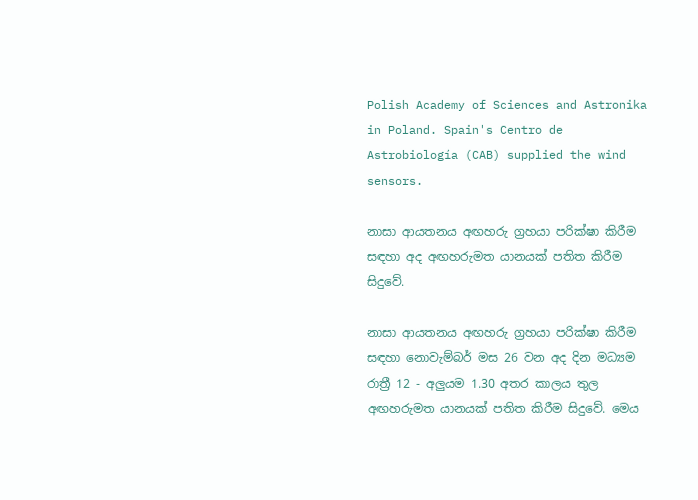Polish Academy of Sciences and Astronika in Poland. Spain's Centro de Astrobiología (CAB) supplied the wind sensors.

නාසා ආයතනය අඟහරු ග්‍රහයා පරික්ෂා කිරීම සඳහා අද අඟහරුමත යානයක් පතිත කිරීම සිදුවේ.

නාසා ආයතනය අඟහරු ග්‍රහයා පරික්ෂා කිරීම සඳහා නොවැම්බර් මස 26 වන අද දින මධ්‍යම රාත්‍රී 12 - අලුයම 1.30 අතර කාලය තුල අඟහරුමත යානයක් පතිත කිරීම සිදුවේ. මෙය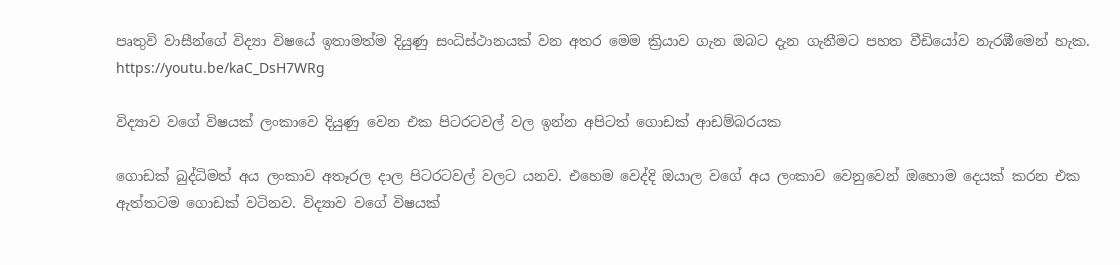පෘතුවි වාසීන්ගේ විද්‍යා විෂයේ ඉතාමත්ම දියුණු සංධිස්ථානයක් වන අතර මෙම ක්‍රියාව ගැන ඔබට දැන ගැනීමට පහත වීඩියෝව නැරඹීමෙන් හැක.
https://youtu.be/kaC_DsH7WRg

විද්‍යාව වගේ විෂයක් ලංකාවෙ දියුණු වෙන එක පිටරටවල් වල ඉන්න අපිටත් ගොඩක් ආඩම්බරයක

ගොඩක් බුද්ධිමත් අය ලංකාව අතෑරල දාල පිටරටවල් වලට යනව. එහෙම වෙද්දි ඔයාල වගේ අය ලංකාව වෙනුවෙන් ඔහොම දෙයක් කරන එක ඇත්තටම ගොඩක් වටිනව. විද්‍යාව වගේ විෂයක්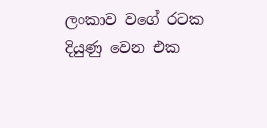ලංකාව වගේ රටක දියුණු වෙන එක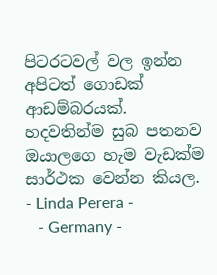පිටරටවල් වල ඉන්න අපිටත් ගොඩක් ආඩම්බරයක්. හදවතින්ම සුබ පතනව ඔයාලගෙ හැම වැඩක්ම සාර්ථක වෙන්න කියල.
- Linda Perera -
   - Germany -